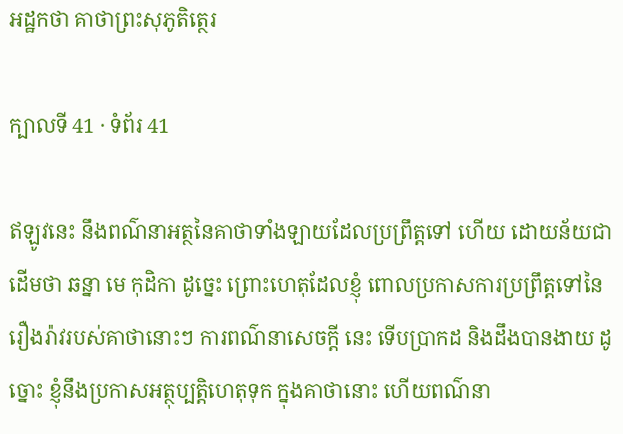អដ្ឋកថា គាថាព្រះសុភូតិត្ថេរ

ក្បាលទី 41 · ទំព័រ 41

ឥឡូវនេះ នឹងពណ៌នាអត្ថនៃគាថាទាំងឡាយដែលប្រព្រឹត្តទៅ ហើយ ដោយន័យជាដើមថា ឆន្នា មេ កុដិកា ដូច្នេះ ព្រោះហេតុដែលខ្ញុំ ពោលប្រកាសការប្រព្រឹត្តទៅនៃរឿងរ៉ាវរបស់គាថានោះៗ ការពណ៌នាសេចក្តី នេះ ទើបប្រាកដ និងដឹងបានងាយ ដូច្នោះ ខ្ញុំនឹងប្រកាសអត្ថុប្បត្តិហេតុទុក ក្នុងគាថានោះ ហើយពណ៌នា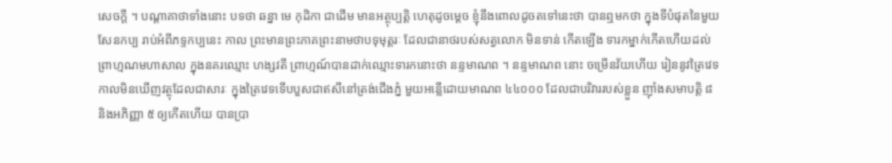សេចក្តី ។ បណ្តាគាថាទាំងនោះ បទថា ឆន្នា មេ កុដិកា ជាដើម មានអត្ថុប្បត្តិ ហេតុដូចម្តេច ខ្ញុំនឹងពោលដូចតទៅនេះថា បានឮមកថា ក្នុងទីបំផុតនៃមួយសែនកប្ប រាប់អំពីភទ្ទកប្បនេះ កាល ព្រះមានព្រះភាគព្រះនាមថាបទុមុត្តរៈ ដែលជានាថរបស់សត្វលោក មិនទាន់ កើតឡើង ទារកម្នាក់កើតហើយដល់ព្រាហ្មណមហាសាល ក្នុងនគរឈ្មោះ ហង្សវតី ព្រាហ្មណ៍បានដាក់ឈ្មោះទារកនោះថា នន្ទមាណព ។ នន្ទមាណព នោះ ចម្រើនវ័យហើយ រៀននូវត្រៃវេទ កាលមិនឃើញវត្ថុដែលជាសារៈ ក្នុងត្រៃវេទទើបបួសជាឥសីនៅត្រង់ជើងភ្នំ មួយអន្លើដោយមាណព ៤៤០០០ ដែលជាបរិវាររបស់ខ្លួន ញ៉ាំងសមាបត្តិ ៨ និងអភិញ្ញា ៥ ឲ្យកើតហើយ បានប្រា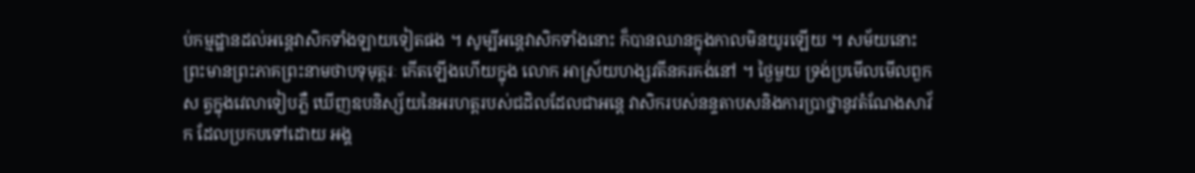ប់កម្មដ្ឋានដល់អន្តេវាសិកទាំងឡាយទៀតផង ។ សូម្បីអន្តេវាសិកទាំងនោះ ក៏បានឈានក្នុងកាលមិនយូរឡើយ ។ សម័យនោះ ព្រះមានព្រះភាគព្រះនាមថាបទុមុត្តរៈ កើតឡើងហើយក្នុង លោក អាស្រ័យហង្សវតីនគរគង់នៅ ។ ថ្ងៃមួយ ទ្រង់ប្រមើលមើលពួកស ត្វក្នុងវេលាទៀបភ្លឺ ឃើញឧបនិស្ស័យនៃអរហត្តរបស់ជដិលដែលជាអន្តេ វាសិករបស់នន្ទតាបសនិងការប្រាថ្នានូវតំណែងសាវ័ក ដែលប្រកបទៅដោយ អង្គ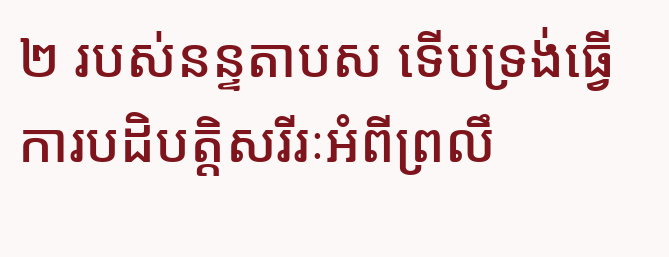២ របស់នន្ទតាបស ទើបទ្រង់ធ្វើការបដិបត្តិសរីរៈអំពីព្រលឹ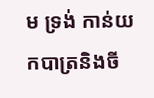ម ទ្រង់ កាន់យកបាត្រនិងចី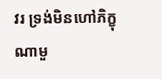វរ ទ្រង់មិនហៅភិក្ខុណាមួ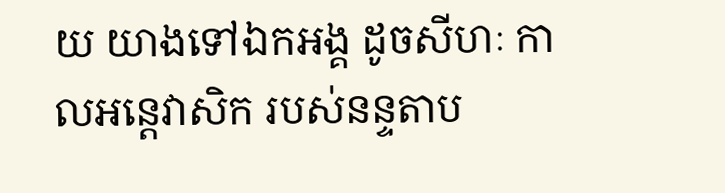យ យាងទៅឯកអង្គ ដូចសីហៈ កាលអន្តេវាសិក របស់នន្ទតាប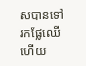សបានទៅរកផ្លែឈើហើយ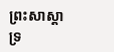ព្រះសាស្តាទ្រ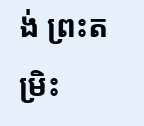ង់ ព្រះតម្រិះ